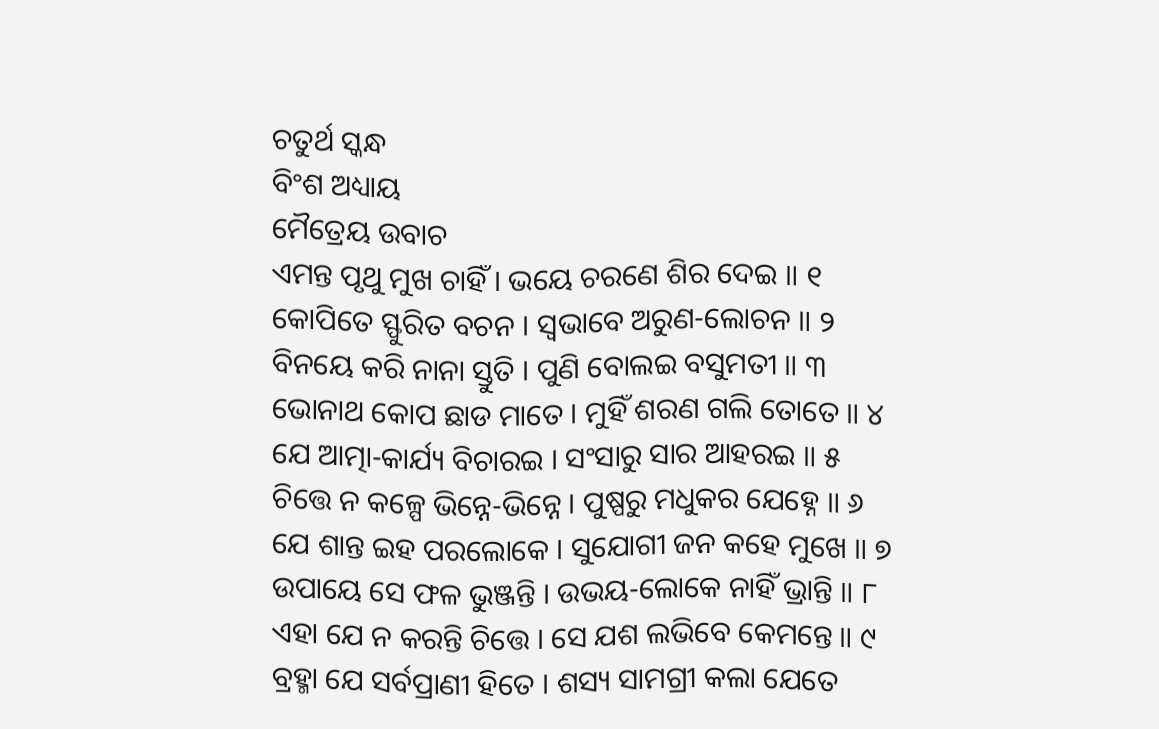ଚତୁର୍ଥ ସ୍କନ୍ଧ
ବିଂଶ ଅଧ୍ୟାୟ
ମୈତ୍ରେୟ ଉବାଚ
ଏମନ୍ତ ପୃଥୁ ମୁଖ ଚାହିଁ । ଭୟେ ଚରଣେ ଶିର ଦେଇ ॥ ୧
କୋପିତେ ସ୍ଫୁରିତ ବଚନ । ସ୍ୱଭାବେ ଅରୁଣ-ଲୋଚନ ॥ ୨
ବିନୟେ କରି ନାନା ସ୍ତୁତି । ପୁଣି ବୋଲଇ ବସୁମତୀ ॥ ୩
ଭୋନାଥ କୋପ ଛାଡ ମାତେ । ମୁହିଁ ଶରଣ ଗଲି ତୋତେ ॥ ୪
ଯେ ଆତ୍ମା-କାର୍ଯ୍ୟ ବିଚାରଇ । ସଂସାରୁ ସାର ଆହରଇ ॥ ୫
ଚିତ୍ତେ ନ କଳ୍ପେ ଭିନ୍ନେ-ଭିନ୍ନେ । ପୁଷ୍ପରୁ ମଧୁକର ଯେହ୍ନେ ॥ ୬
ଯେ ଶାନ୍ତ ଇହ ପରଲୋକେ । ସୁଯୋଗୀ ଜନ କହେ ମୁଖେ ॥ ୭
ଉପାୟେ ସେ ଫଳ ଭୁଞ୍ଜନ୍ତି । ଉଭୟ-ଲୋକେ ନାହିଁ ଭ୍ରାନ୍ତି ॥ ୮
ଏହା ଯେ ନ କରନ୍ତି ଚିତ୍ତେ । ସେ ଯଶ ଲଭିବେ କେମନ୍ତେ ॥ ୯
ବ୍ରହ୍ମା ଯେ ସର୍ବପ୍ରାଣୀ ହିତେ । ଶସ୍ୟ ସାମଗ୍ରୀ କଲା ଯେତେ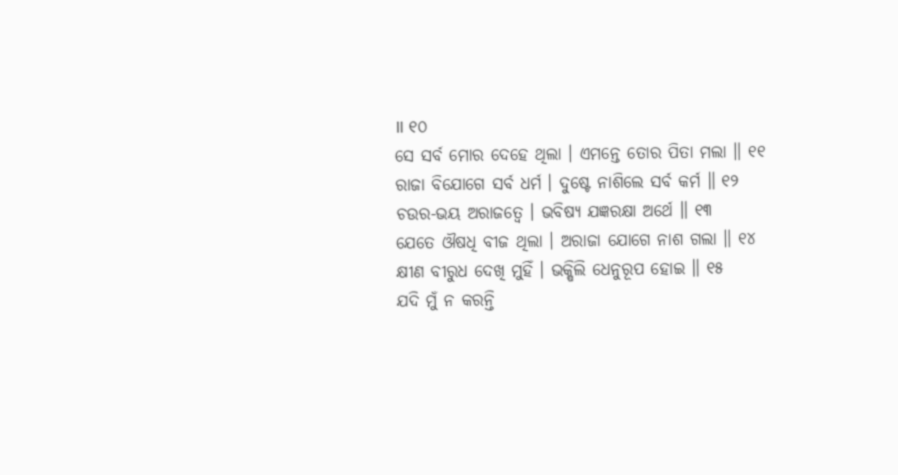॥ ୧୦
ସେ ସର୍ବ ମୋର ଦେହେ ଥିଲା । ଏମନ୍ତେ ତୋର ପିତା ମଲା ॥ ୧୧
ରାଜା ବିଯୋଗେ ସର୍ବ ଧର୍ମ । ଦୁଷ୍ଟେ ନାଶିଲେ ସର୍ବ କର୍ମ ॥ ୧୨
ଚଉର-ଭୟ ଅରାଜତ୍ୱେ । ଭବିଷ୍ୟ ଯଜ୍ଞରକ୍ଷା ଅର୍ଥେ ॥ ୧୩
ଯେତେ ଔଷଧି ବୀଜ ଥିଲା । ଅରାଜା ଯୋଗେ ନାଶ ଗଲା ॥ ୧୪
କ୍ଷୀଣ ବୀରୁଧ ଦେଖି ମୁହିଁ । ଭକ୍ଷିଲି ଧେନୁରୂପ ହୋଇ ॥ ୧୫
ଯଦି ମୁଁ ନ କରନ୍ତି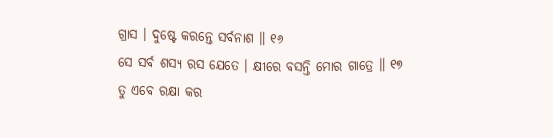ଗ୍ରାସ । ଦୁଷ୍ଟେ କରନ୍ତେ ସର୍ବନାଶ ॥ ୧୬
ସେ ସର୍ବ ଶସ୍ୟ ରସ ଯେତେ । କ୍ଷୀରେ ବସନ୍ତି ମୋର ଗାତ୍ରେ ॥ ୧୭
ତୁ ଏବେ ରକ୍ଷା କର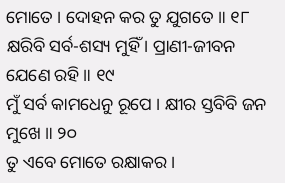ମୋତେ । ଦୋହନ କର ତୁ ଯୁଗତେ ॥ ୧୮
କ୍ଷରିବି ସର୍ବ-ଶସ୍ୟ ମୁହିଁ । ପ୍ରାଣୀ-ଜୀବନ ଯେଣେ ରହି ॥ ୧୯
ମୁଁ ସର୍ବ କାମଧେନୁ ରୂପେ । କ୍ଷୀର ସ୍ତବିବି ଜନ ମୁଖେ ॥ ୨୦
ତୁ ଏବେ ମୋତେ ରକ୍ଷାକର ।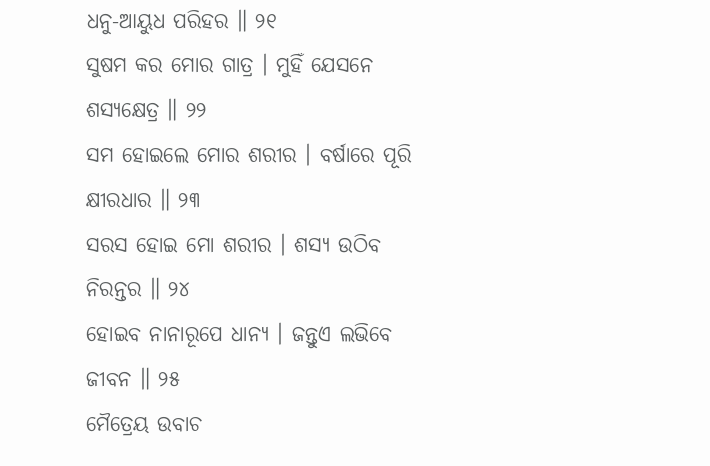ଧନୁ-ଆୟୁଧ ପରିହର ॥ ୨୧
ସୁଷମ କର ମୋର ଗାତ୍ର । ମୁହିଁ ଯେସନେ ଶସ୍ୟକ୍ଷେତ୍ର ॥ ୨୨
ସମ ହୋଇଲେ ମୋର ଶରୀର । ବର୍ଷାରେ ପୂରି କ୍ଷୀରଧାର ॥ ୨୩
ସରସ ହୋଇ ମୋ ଶରୀର । ଶସ୍ୟ ଉଠିବ ନିରନ୍ତର ॥ ୨୪
ହୋଇବ ନାନାରୂପେ ଧାନ୍ୟ । ଜନ୍ତୁଏ ଲଭିବେ ଜୀବନ ॥ ୨୫
ମୈତ୍ରେୟ ଉବାଚ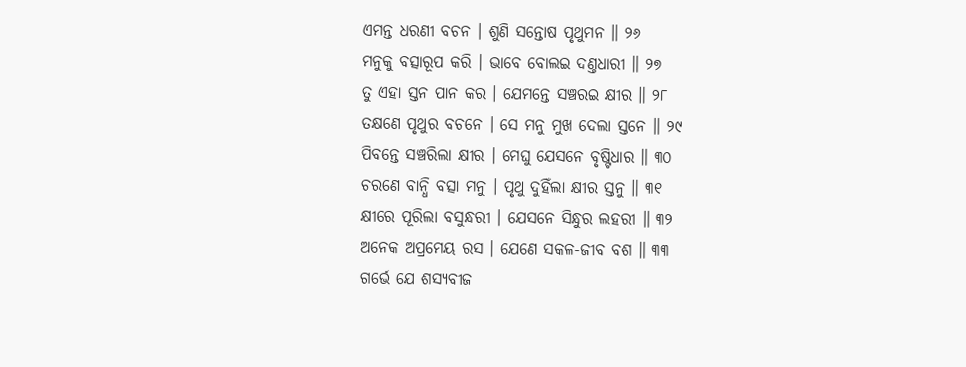ଏମନ୍ତ ଧରଣୀ ବଚନ । ଶୁଣି ସନ୍ତୋଷ ପୃଥୁମନ ॥ ୨୬
ମନୁକୁ ବତ୍ସାରୂପ କରି । ଭାବେ ବୋଲଇ ଦଣ୍ତଧାରୀ ॥ ୨୭
ତୁ ଏହା ସ୍ତନ ପାନ କର । ଯେମନ୍ତେ ସଞ୍ଚରଇ କ୍ଷୀର ॥ ୨୮
ତକ୍ଷଣେ ପୃଥୁର ବଚନେ । ସେ ମନୁ ମୁଖ ଦେଲା ସ୍ତନେ ॥ ୨୯
ପିବନ୍ତେ ସଞ୍ଚରିଲା କ୍ଷୀର । ମେଘୁ ଯେସନେ ବୃଷ୍ଟିଧାର ॥ ୩୦
ଚରଣେ ବାନ୍ଧି ବତ୍ସା ମନୁ । ପୃଥୁ ଦୁହିଁଲା କ୍ଷୀର ସ୍ତନୁ ॥ ୩୧
କ୍ଷୀରେ ପୂରିଲା ବସୁନ୍ଧରୀ । ଯେସନେ ସିନ୍ଧୁର ଲହରୀ ॥ ୩୨
ଅନେକ ଅପ୍ରମେୟ ରସ । ଯେଣେ ସକଳ-ଜୀବ ବଶ ॥ ୩୩
ଗର୍ଭେ ଯେ ଶସ୍ୟବୀଜ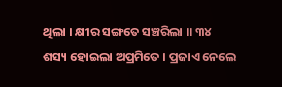ଥିଲା । କ୍ଷୀର ସଙ୍ଗତେ ସଞ୍ଚରିଲା ॥ ୩୪
ଶସ୍ୟ ହୋଇଲା ଅପ୍ରମିତେ । ପ୍ରଜାଏ ନେଲେ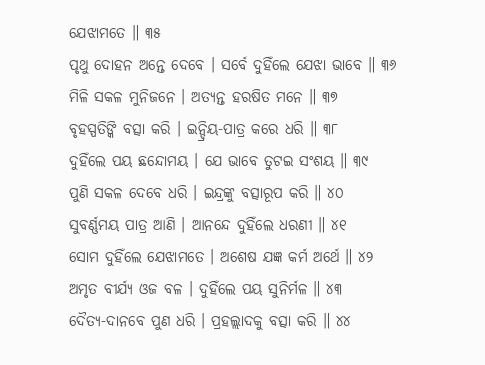ଯେଝାମତେ ॥ ୩୫
ପୃଥୁ ଦୋହନ ଅନ୍ତେ ଦେବେ । ସର୍ବେ ଦୁହିଁଲେ ଯେଝା ଭାବେ ॥ ୩୬
ମିଳି ସକଳ ମୁନିଜନେ । ଅତ୍ୟନ୍ତ ହରଷିତ ମନେ ॥ ୩୭
ବୃହସ୍ପତିଙ୍କି ବତ୍ସା କରି । ଇନ୍ଦ୍ରିୟ-ପାତ୍ର କରେ ଧରି ॥ ୩୮
ଦୁହିଁଲେ ପୟ ଛନ୍ଦୋମୟ । ଯେ ଭାବେ ତୁଟଇ ସଂଶୟ ॥ ୩୯
ପୁଣି ସକଳ ଦେବେ ଧରି । ଇନ୍ଦ୍ରଙ୍କୁ ବତ୍ସାରୂପ କରି ॥ ୪୦
ସୁବର୍ଣ୍ଣମୟ ପାତ୍ର ଆଣି । ଆନନ୍ଦେ ଦୁହିଁଲେ ଧରଣୀ ॥ ୪୧
ସୋମ ଦୁହିଁଲେ ଯେଝାମତେ । ଅଶେଷ ଯଜ୍ଞ କର୍ମ ଅର୍ଥେ ॥ ୪୨
ଅମୃତ ବୀର୍ଯ୍ୟ ଓଜ ବଳ । ଦୁହିଁଲେ ପୟ ସୁନିର୍ମଳ ॥ ୪୩
ଦୈତ୍ୟ-ଦାନବେ ପୁଣ ଧରି । ପ୍ରହଲ୍ଲାଦକୁ ବତ୍ସା କରି ॥ ୪୪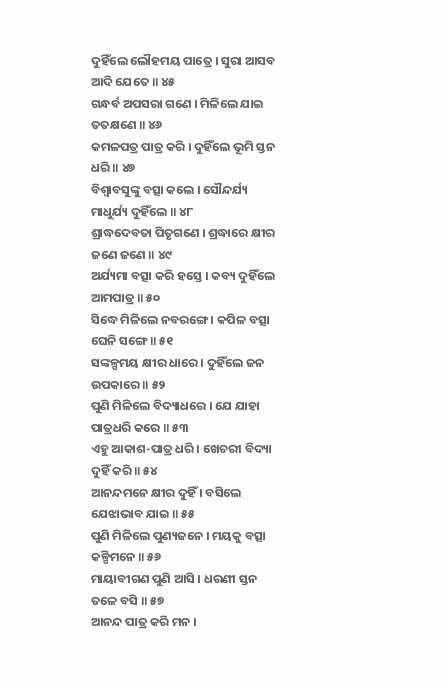ଦୁହିଁଲେ ଲୌହମୟ ପାତ୍ରେ । ସୁରା ଆସବ ଆଦି ଯେତେ ॥ ୪୫
ଗନ୍ଧର୍ବ ଅପସରା ଗଣେ । ମିଳିଲେ ଯାଇ ତତକ୍ଷଣେ ॥ ୪୬
କମଳପତ୍ର ପାତ୍ର କରି । ଦୁହିଁଲେ ଭୂମି ସ୍ତନ ଧରି ॥ ୪୭
ବିଶ୍ୱାବସୁଙ୍କୁ ବତ୍ସା କଲେ । ସୌନ୍ଦର୍ଯ୍ୟ ମାଧୁର୍ଯ୍ୟ ଦୁହିଁଲେ ॥ ୪୮
ଶ୍ରାଦ୍ଧଦେବତା ପିତୃଗଣେ । ଶ୍ରଦ୍ଧାରେ କ୍ଷୀର ଜଣେ ଜଣେ ॥ ୪୯
ଅର୍ଯ୍ୟମା ବତ୍ସା କରି ହସ୍ତେ । କବ୍ୟ ଦୁହିଁଲେ ଆମପାତ୍ର ॥ ୫୦
ସିଦ୍ଧେ ମିଳିଲେ ନବରଙ୍ଗେ । କପିଳ ବତ୍ସା ଘେନି ସଙ୍ଗେ ॥ ୫୧
ସଙ୍କଳ୍ପମୟ କ୍ଷୀର ଧାରେ । ଦୁହିଁଲେ ଜନ ଉପକାରେ ॥ ୫୨
ପୁଣି ମିଳିଲେ ବିଦ୍ୟାଧରେ । ଯେ ଯାହା ପାତ୍ରଧରି କରେ ॥ ୫୩
ଏହୁ ଆକାଶ-ପାତ୍ର ଧରି । ଖେଚରୀ ବିଦ୍ୟା ଦୁହିଁ କରି ॥ ୫୪
ଆନନ୍ଦମନେ କ୍ଷୀର ଦୁହିଁ । ବସିଲେ ଯେଝାଭାବ ଯାଇ ॥ ୫୫
ପୁଣି ମିଳିଲେ ପୁଣ୍ୟଜନେ । ମୟକୁ ବତ୍ସା କଳ୍ପିମନେ ॥ ୫୬
ମାୟାବୀଗଣ ପୁଣି ଆସି । ଧରଣୀ ସ୍ତନ ତଳେ ବସି ॥ ୫୭
ଆନନ୍ଦ ପାତ୍ର କରି ମନ ।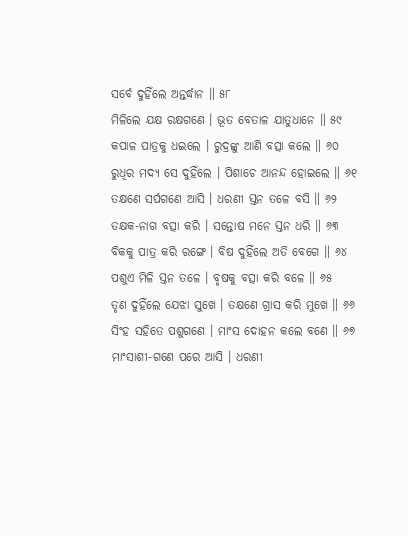ସର୍ବେ ଦୁହିଁଲେ ଅନ୍ତର୍ଦ୍ଧାନ ॥ ୫୮
ମିଳିଲେ ଯକ୍ଷ ରକ୍ଷଗଣେ । ଭୂତ ବେତାଳ ଯାତୁଧାନେ ॥ ୫୯
କପାଳ ପାତ୍ରକୁ ଧଇଲେ । ରୁଦ୍ରଙ୍କୁ ଆଣି ବତ୍ସା କଲେ ॥ ୬୦
ରୁଧିର ମଦ୍ୟ ସେ ଦୁହିଁଲେ । ପିଶାଚେ ଆନନ୍ଦ ହୋଇଲେ ॥ ୬୧
ତକ୍ଷଣେ ସର୍ପଗଣେ ଆସି । ଧରଣୀ ସ୍ତନ ତଳେ ବସି ॥ ୬୨
ତକ୍ଷକ-ନାଗ ବତ୍ସା କରି । ସନ୍ତୋଷ ମନେ ସ୍ତନ ଧରି ॥ ୬୩
ବିକକୁ ପାତ୍ର କରି ରଙ୍ଗେ । ବିଷ ଦୁହିଁଲେ ଅତି ବେଗେ ॥ ୬୪
ପଶୁଏ ମିଳି ସ୍ତନ ତଳେ । ବୃଷକୁ ବତ୍ସା କରି ବଳେ ॥ ୬୫
ତୃଣ ଦୁହିଁଲେ ଯେଝା ସୁଖେ । ତକ୍ଷଣେ ଗ୍ରାସ କରି ମୁଖେ ॥ ୬୬
ସିଂହ ସହିତେ ପଶୁଗଣେ । ମାଂସ ଦୋହନ କଲେ ବଣେ ॥ ୬୭
ମାଂସାଶୀ-ଗଣେ ପରେ ଆସି । ଧରଣୀ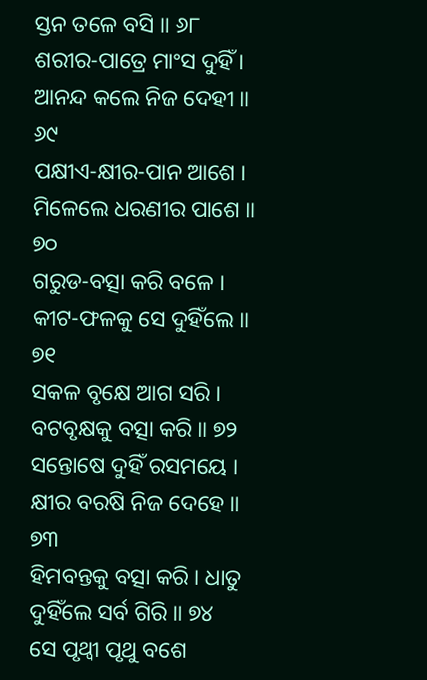ସ୍ତନ ତଳେ ବସି ॥ ୬୮
ଶରୀର-ପାତ୍ରେ ମାଂସ ଦୁହିଁ । ଆନନ୍ଦ କଲେ ନିଜ ଦେହୀ ॥ ୬୯
ପକ୍ଷୀଏ-କ୍ଷୀର-ପାନ ଆଶେ । ମିଳେଲେ ଧରଣୀର ପାଶେ ॥ ୭୦
ଗରୁଡ-ବତ୍ସା କରି ବଳେ । କୀଟ-ଫଳକୁ ସେ ଦୁହିଁଲେ ॥ ୭୧
ସକଳ ବୃକ୍ଷେ ଆଗ ସରି । ବଟବୃକ୍ଷକୁ ବତ୍ସା କରି ॥ ୭୨
ସନ୍ତୋଷେ ଦୁହିଁ ରସମୟେ । କ୍ଷୀର ବରଷି ନିଜ ଦେହେ ॥ ୭୩
ହିମବନ୍ତକୁ ବତ୍ସା କରି । ଧାତୁ ଦୁହିଁଲେ ସର୍ବ ଗିରି ॥ ୭୪
ସେ ପୃଥ୍ୱୀ ପୃଥୁ ବଶେ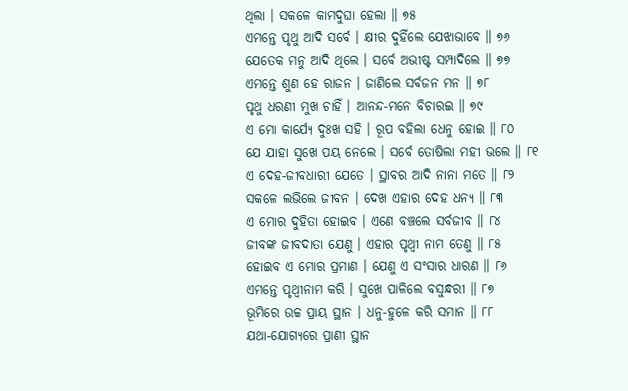ଥିଲା । ସକଳେ କାମଦୁଘା ହେଲା ॥ ୭୫
ଏମନ୍ତେ ପୃଥୁ ଆଦି ସର୍ବେ । କ୍ଷୀର ଦୁହିଁଲେ ଯେଝାଭାବେ ॥ ୭୬
ଯେତେକ ମନୁ ଆଦି ଥିଲେ । ସର୍ବେ ଅଭୀଷ୍ଟ ସମ୍ପାଦିଲେ ॥ ୭୭
ଏମନ୍ତେ ଶୁଣ ହେ ରାଜନ । ଜାଣିଲେ ସର୍ବଜନ ମନ ॥ ୭୮
ପୃଥୁ ଧରଣୀ ମୁଖ ଚାହିଁ । ଆନନ୍ଦ-ମନେ ବିଚାରଇ ॥ ୭୯
ଏ ମୋ କାର୍ଯ୍ୟେ ଦୁଃଖ ସହି । ରୂପ ବହିଲା ଧେନୁ ହୋଇ ॥ ୮୦
ଯେ ଯାହା ସୁଖେ ପୟ ନେଲେ । ସର୍ବେ ତୋଷିଲା ମହୀ ଭଲେ ॥ ୮୧
ଏ ଦେହ-ଜୀବଧାରୀ ଯେତେ । ସ୍ଥାବର ଆଦି ନାନା ମତେ ॥ ୮୨
ସକଳେ ଲଭିଲେ ଜୀବନ । ଦେଖ ଏହାର ଦେହ ଧନ୍ୟ ॥ ୮୩
ଏ ମୋର ଦୁହିତା ହୋଇବ । ଏଣେ ବଞ୍ଚଲେ ସର୍ବଜୀବ ॥ ୮୪
ଜୀବଙ୍କ ଜୀବଦାତା ଯେଣୁ । ଏହାର ପୃଥ୍ୱୀ ନାମ ତେଣୁ ॥ ୮୫
ହୋଇବ ଏ ମୋର ପ୍ରମାଣ । ଯେଣୁ ଏ ସଂସାର ଧାରଣ ॥ ୮୬
ଏମନ୍ତେ ପୃଥ୍ୱୀନାମ କରି । ସୁଖେ ପାଳିଲେ ବସୁନ୍ଧରୀ ॥ ୮୭
ଭୂମିରେ ଉଚ୍ଚ ପ୍ରାୟ ସ୍ଥାନ । ଧନୁ-ହୁଳେ କରି ସମାନ ॥ ୮୮
ଯଥା-ଯୋଗ୍ୟରେ ପ୍ରାଣୀ ସ୍ଥାନ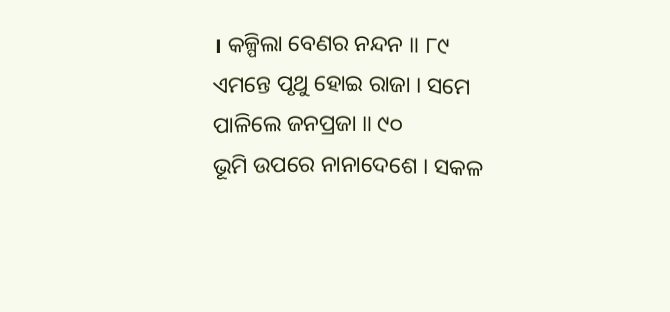। କଳ୍ପିଲା ବେଣର ନନ୍ଦନ ॥ ୮୯
ଏମନ୍ତେ ପୃଥୁ ହୋଇ ରାଜା । ସମେ ପାଳିଲେ ଜନପ୍ରଜା ॥ ୯୦
ଭୂମି ଉପରେ ନାନାଦେଶେ । ସକଳ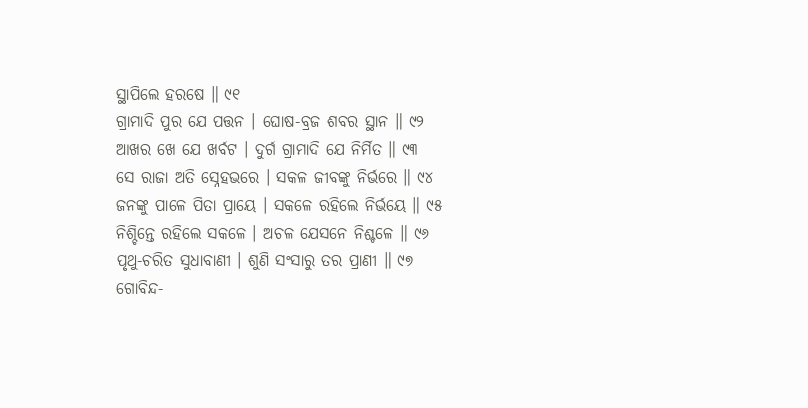ସ୍ଥାପିଲେ ହରଷେ ॥ ୯୧
ଗ୍ରାମାଦି ପୁର ଯେ ପତ୍ତନ । ଘୋଷ-ବ୍ରଜ ଶବର ସ୍ଥାନ ॥ ୯୨
ଆଖର ଖେ ଯେ ଖର୍ବଟ । ଦୁର୍ଗ ଗ୍ରାମାଦି ଯେ ନିର୍ମିତ ॥ ୯୩
ସେ ରାଜା ଅତି ସ୍ନେହଭରେ । ସକଳ ଜୀବଙ୍କୁ ନିର୍ଭରେ ॥ ୯୪
ଜନଙ୍କୁ ପାଳେ ପିତା ପ୍ରାୟେ । ସକଳେ ରହିଲେ ନିର୍ଭୟେ ॥ ୯୫
ନିଶ୍ଚିନ୍ତେ ରହିଲେ ସକଳେ । ଅଚଳ ଯେସନେ ନିଶ୍ଚଳେ ॥ ୯୬
ପୃଥୁ-ଚରିତ ସୁଧାବାଣୀ । ଶୁଣି ସଂସାରୁ ତର ପ୍ରାଣୀ ॥ ୯୭
ଗୋବିନ୍ଦ-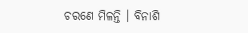ଚରଣେ ମିଳନ୍ତି । ବିନାଶି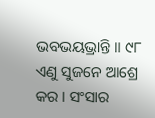ଭବଭୟଭ୍ରାନ୍ତି ॥ ୯୮
ଏଣୁ ସୁଜନେ ଆଶ୍ରେ କର । ସଂସାର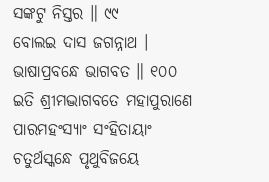ସଙ୍କଟୁ ନିସ୍ତର ॥ ୯୯
ବୋଲଇ ଦାସ ଜଗନ୍ନାଥ । ଭାଷାପ୍ରବନ୍ଧେ ଭାଗବତ ॥ ୧୦୦
ଇତି ଶ୍ରୀମଦ୍ଭାଗବତେ ମହାପୁରାଣେ ପାରମହଂସ୍ୟାଂ ସଂହିତାୟାଂ
ଚତୁର୍ଥସ୍କନ୍ଧେ ପୃଥୁବିଜୟେ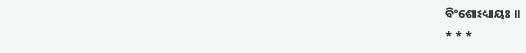ବିଂଶୋଽଧ୍ୟାୟଃ ॥
* * *